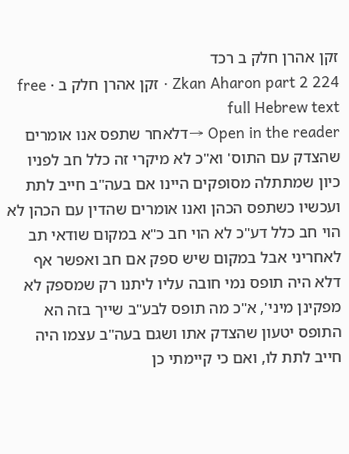זקן אהרן חלק ב רכד
Zkan Aharon part 2 224 · זקן אהרן חלק ב · free full Hebrew text
Open in the reader →דלאחר שתפס אנו אומרים שהצדק עם התוס' וא"כ לא מיקרי זה כלל חב לפניו כיון שמתתלה מסופקים היינו אם בעה"ב חייב לתת ועכשיו כשתפס הכהן ואנו אומרים שהדין עם הכהן לא הוי חב כלל דע"כ לא הוי חב כ"א במקום שודאי תב לאחריני אבל במקום שיש ספק אם חב ואפשר אף דלא היה תופס נמי חובה עליו ליתנו רק שמספק לא מפקינן מיני', א"כ מה תופס לבע"ב שייך בזה הא התופס יטעון שהצדק אתו ושגם בעה"ב עצמו היה חייב לתת לו, ואם כי קיימתי כן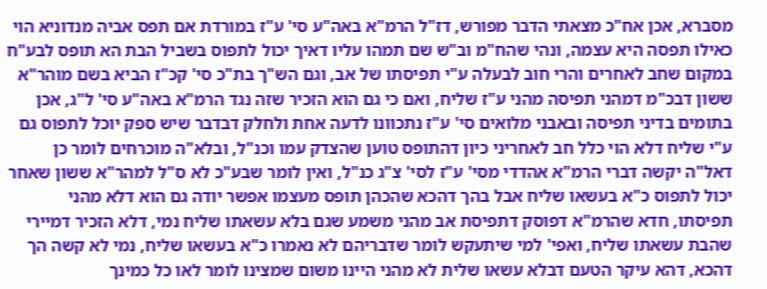מסברא, אכן אח"כ מצאתי הדבר מפורש, דז"ל הרמ"א באה"ע סי' ע"ז במורדת אם תפס אביה מנדוניא הוי כאילו תפסה היא עצמה, ונהי שהח"מ וב"ש שם תמהו עליו דאיך יכול לתפוס בשביל הבת הא תופס לבע"ח במקום שחב לאחרים והרי חוב לבעלה ע"י תפיסתו של אב, וגם הש"ך בת"כ סי' קכ"ז הביא בשם מוהר"א ששון דבכ"מ דמהני תפיסה מהני ע"ז שליח, ואם כי גם הוא הזכיר שזה נגד הרמ"א באה"ע סי' ל"ג, אכן בתומים בדיני תפיסה ובאבני מלואים סי' ע"ז נתכוונו לדעה אחת ולחלק דבדבר שיש ספק יוכל לתפוס גם ע"י שליח דלא הוי כלל חב לאחריני כיון דהתופס טוען שהצדק עמו וכנ"ל, ובלא"ה מוכרחים לומר כן דאל"ה יקשה דברי הרמ"א אהדדי מסי' ע"ז לסי' צ"ג כנ"ל, ואין לומר שבע"כ לא ס"ל למהר"א ששון שאחר יכול לתפוס כ"א בעשאו שליח אבל בהך דהכא שהכהן תופס מעצמו אפשר יודה גם הוא דלא מהני תפיסתו, חדא שהרמ"א דפוסק דתפיסת אב מהני משמע שגם בלא עשאתו שליח נמי, דלא הזכיר דמיירי שהבת עשאתו שליח, ואפי' למי שיתעקש לומר שדבריהם לא נאמרו כ"א בעשאו שליח, נמי לא קשה הך דהכא, דהא עיקר הטעם דבלא עשאו שלית לא מהני היינו משום שמצינו לומר לאו כל כמינך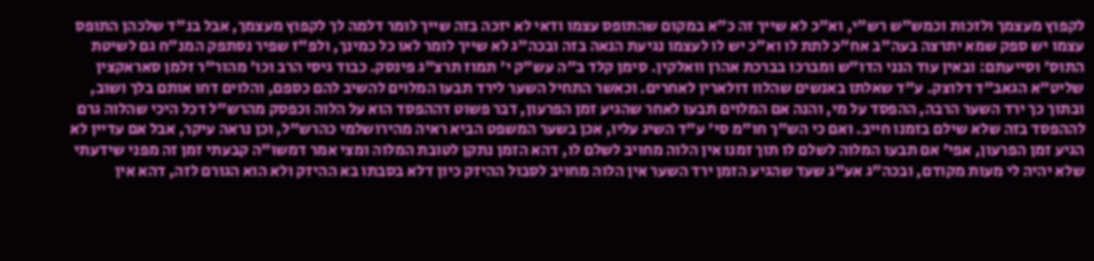לקפוץ מעצמך ולזכות וכמש"ש רש"י, וא"כ לא שייך זה כ"א במקום שהתופס עצמו ודאי לא יזכה בזה שייך לומר דלמה לך לקפוץ מעצמך, אבל בנ"ד שלכהן התופס עצמו יש ספק שמא יתרצה בעה"ב אח"כ לתת לו וא"כ יש לו לעצמו נגיעת הנאה בזה ובכה"ג לא שייך לומר לאו כל כמינך, ולפ"ז שפיר נסתפק המנ"ח גם לשיטת התוס' וסייעתם: ובאין עוד הנני הדו"ש ומברכו בברכת אהרן וואלקין. סימן קלד ב"ה עש"ק י' תמוז תרצ"ג פינסק. כבוד גיסי הרב וכו' מהור"ר זלמן סאראקצין שליט"א הגאב"ד דלוצק. ע"ד שאלתו באנשים שהלוו דולארין לאחרים. וכאשר התחיל השער לירד תבעו המלוים להשיב להם כספם, והלוים דחו אותם בלך ושוב, ובתוך כך ירד השער הרבה, ההפסד על מי, והנה אם המלוים תבעו לאחר שהגיע זמן הפרעון, דבר פשוט דההפסד הוא על הלוה וכפסק מהרש"ל דכל היכי שהלוה גרם לההפסד בזה שלא שילם בזמנו חייב. ואם כי הש"ך חו"מ סי' ע"ד השיג עליו, אכן בשער המשפט הביא ראיה מהירושלמי כהרש"ל, וכן נראה עיקר, אבל אם עדיין לא הגיע זמן הפרעון, אפי' אם תבעו המלוה לשלם לו תוך זמנו אין הלוה מחויב לשלם לו, דהא הזמן נתקן לטובת המלוה ומצי אמר דמשו"ה קבעתי זמן זה מפני שידעתי שלא יהיה לי מעות מקודם, ובכה"ג אע"ג שעד שהגיע הזמן ירד השער אין הלוה מחויב לסבול ההיזק כיון דלא בסבתו בא ההיזק ולא הוא הגורם לזה, דהא אין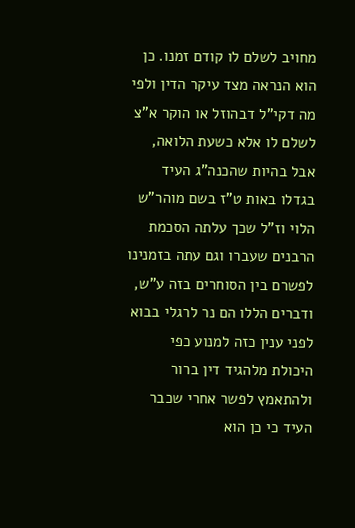מחויב לשלם לו קודם זמנו. כן הוא הנראה מצד עיקר הדין ולפי מה דקי"ל דבהוזל או הוקר א"צ לשלם לו אלא כשעת הלואה, אבל בהיות שהכנה"ג העיד בגדלו באות ט"ז בשם מוהר"ש הלוי וז"ל שכך עלתה הסכמת הרבנים שעברו וגם עתה בזמנינו לפשרם בין הסוחרים בזה ע"ש, ודברים הללו הם נר לרגלי בבוא לפני ענין כזה למנוע כפי היכולת מלהגיד דין ברור ולהתאמץ לפשר אחרי שכבר העיד כי כן הוא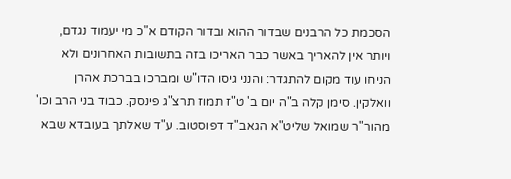הסכמת כל הרבנים שבדור ההוא ובדור הקודם א"כ מי יעמוד נגדם, ויותר אין להאריך באשר כבר האריכו בזה בתשובות האחרונים ולא הניחו עוד מקום להתגדר: והנני גיסו הדו"ש ומברכו בברכת אהרן וואלקין. סימן קלה ב"ה יום ב' ט"ז תמוז תרצ"ג פינסק. כבוד בני הרב וכו' מהור"ר שמואל שליט"א הגאב"ד דפוסטוב. ע"ד שאלתך בעובדא שבא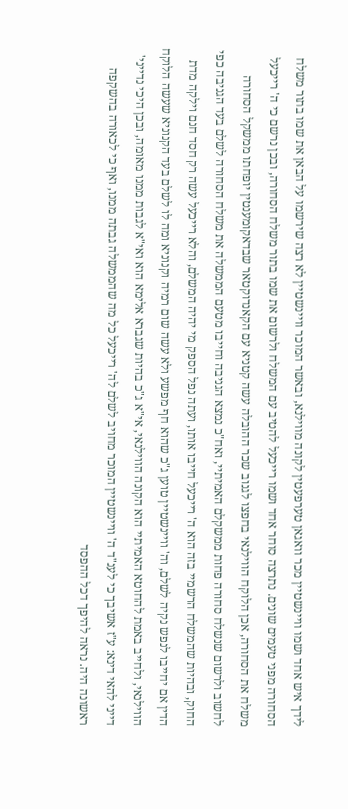לידך איש אחד ושמו וויינשטיין מכר וואגאן טערפעטין לקונה מווילנא, ובאשר המוכר וויינשטיין לא רצה שירשמו על הבאן את שמו בתור משלח הסחורה מפני טעמים שונים. נתרצה סוחר אחד ושמו רייכעל להטיב עם המשלח ולרשום את שמו בתור משלח הסחורה, ובכן נרשם כי ה' רייכעל משלח את הסחורה, אכן הלוקח הווילנאי בחפצו לגנוב שכר ההובלה עשה קטניא עם הקאנדוקטאר שבדאקומענטין יופחתו ממשקל הסחורה לחשוב ולרשום שנשלח סחורה פחות ממשקלם האמיתיי, ואח"כ נמצא הגניבה וחייבו מטעם הממשלה את משלח הסחורה לשלם בעד הגניבה כפי החוק, ובהיות שהמשלח הרשמיי בזה הוא ה' רייכעל חייבו אותו, ועתה נפל הספק מי יהיה המשלם, והלא רייכעל עשה רק חסד חנם וילקה מדת הדין אם יחייבו לנפש נקיה לשלם, וה' וויינשטיין טוען ג"כ שהוא חף מפשע ולא עשה שום רמיה וקנוניא ומה לו לשלם בעד הקנוניא שעשה הלוקח הווילנאי, ולחייב באמת להחוטא האמיתיי הוא הקונה הווילנאי, אי"א ג"כ בהיות שגברא אלימא הוא ואי"א לגבות ממנו מאומה, ובכן היכי נדייני' דייני להאי דינא: ע"ז אשיבך כי לענ"ד ה' וויינשטיין המוכר מחויב לשלם לה' רייכעל כל מה שהממשלה גבתה ממנו, ואף כי לכאורה בהשקפה ראשונה היה. נראה להיפך דכל ההפסד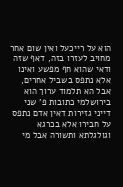הוא על רייכעל ואין שום אחר מחויב לעזרו בזה, דאף שזה ודאי שהוא חף מפשע ואינו אלא נתפס בשביל אחרים, אבל הא תלמוד ערוך הוא בירושלמי כתובות פ' שני דייני גזירות דאין אדם נתפס על חבירו אלא בכרגא וגולגלתא ותשורה אבל מי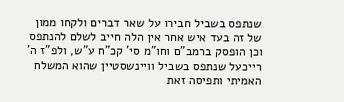שנתפס בשביל חבירו על שאר דברים ולקחו ממון של זה בעד איש אחר אין הלה חייב לשלם להנתפס וכן הופסק ברמב"ם וחו"מ סי' קכ"ח ע"ש, ולפ"ז ה' רייכעל שנתפס בשביל וויינשסטיין שהוא המשלח האמיתי ותפיסה זאת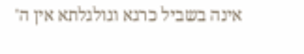אינה בשביל כרגא וגולגלתא אין ה'